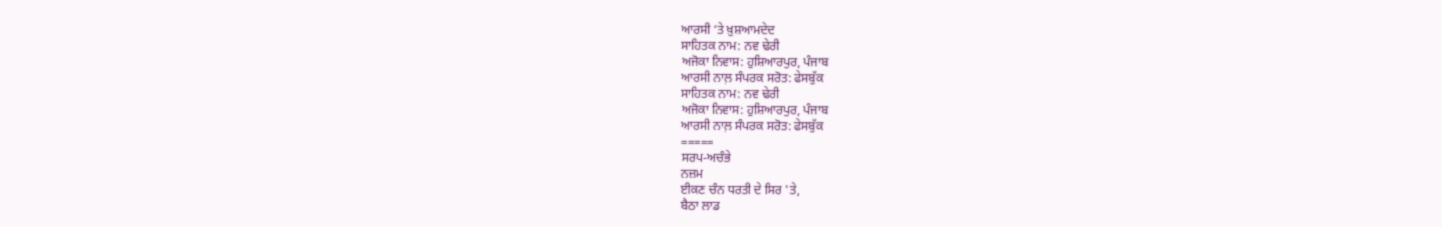ਆਰਸੀ ‘ਤੇ ਖ਼ੁਸ਼ਆਮਦੇਦ
ਸਾਹਿਤਕ ਨਾਮ: ਨਵ ਢੇਰੀ
ਅਜੋਕਾ ਨਿਵਾਸ: ਹੁਸ਼ਿਆਰਪੁਰ, ਪੰਜਾਬ
ਆਰਸੀ ਨਾਲ਼ ਸੰਪਰਕ ਸਰੋਤ: ਫੇਸਬੁੱਕ
ਸਾਹਿਤਕ ਨਾਮ: ਨਵ ਢੇਰੀ
ਅਜੋਕਾ ਨਿਵਾਸ: ਹੁਸ਼ਿਆਰਪੁਰ, ਪੰਜਾਬ
ਆਰਸੀ ਨਾਲ਼ ਸੰਪਰਕ ਸਰੋਤ: ਫੇਸਬੁੱਕ
=====
ਸਰਪ-ਅਚੰਭੇ
ਨਜ਼ਮ
ਈਕਣ ਚੰਨ ਧਰਤੀ ਦੇ ਸਿਰ 'ਤੇ,
ਬੈਠਾ ਲਾਡ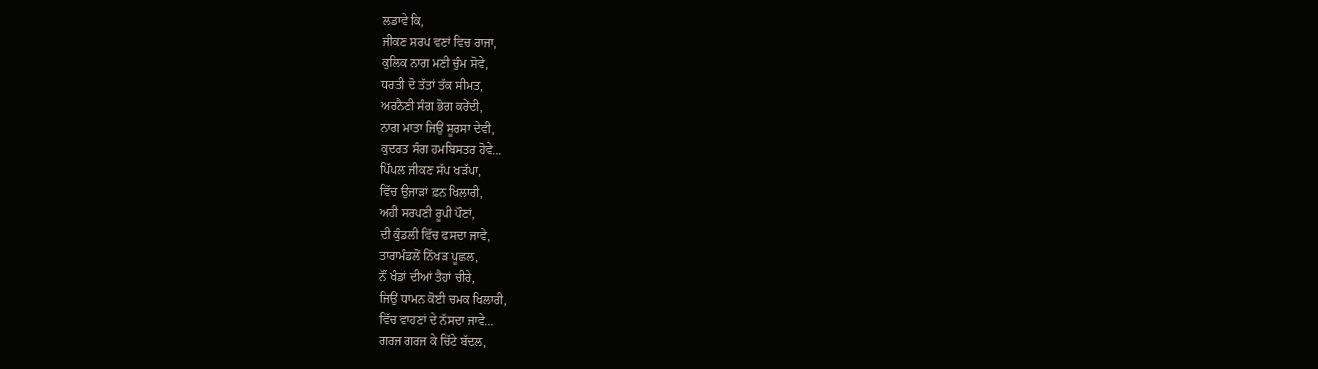ਲਡਾਵੇ ਕਿ,
ਜੀਕਣ ਸਰਪ ਵਣਾਂ ਵਿਚ ਰਾਜਾ,
ਕੁਲਿਕ ਨਾਗ ਮਣੀ ਚੁੰਮ ਸੋਵੇ,
ਧਰਤੀ ਦੋ ਤੱਤਾਂ ਤੱਕ ਸੀਮਤ,
ਅਰਨੈਣੀ ਸੰਗ ਭੋਗ ਕਰੇਂਦੀ,
ਨਾਗ ਮਾਤਾ ਜਿਉਂ ਸੂਰਸਾ ਦੇਵੀ,
ਕੁਦਰਤ ਸੰਗ ਹਮਬਿਸਤਰ ਹੋਵੇ...
ਪਿੱਪਲ ਜੀਕਣ ਸੱਪ ਖੜੱਪਾ,
ਵਿੱਚ ਉਜਾੜਾਂ ਫ਼ਨ ਖਿਲਾਰੀ,
ਅਹੀ ਸਰਪਣੀ ਰੂਪੀ ਪੌਣਾਂ,
ਦੀ ਕੁੰਡਲੀ ਵਿੱਚ ਫਸਦਾ ਜਾਵੇ,
ਤਾਰਾਮੰਡਲੋਂ ਨਿੱਖੜ ਪੂਛਲ,
ਨੌਂ ਖੰਡਾਂ ਦੀਆਂ ਤੈਹਾਂ ਚੀਰੇ,
ਜਿਉਂ ਧਾਮਨ ਕੋਈ ਚਮਕ ਖਿਲਾਰੀ,
ਵਿੱਚ ਵਾਹਣਾਂ ਦੇ ਨੱਸਦਾ ਜਾਵੇ...
ਗਰਜ ਗਰਜ ਕੇ ਚਿੱਟੇ ਬੱਦਲ,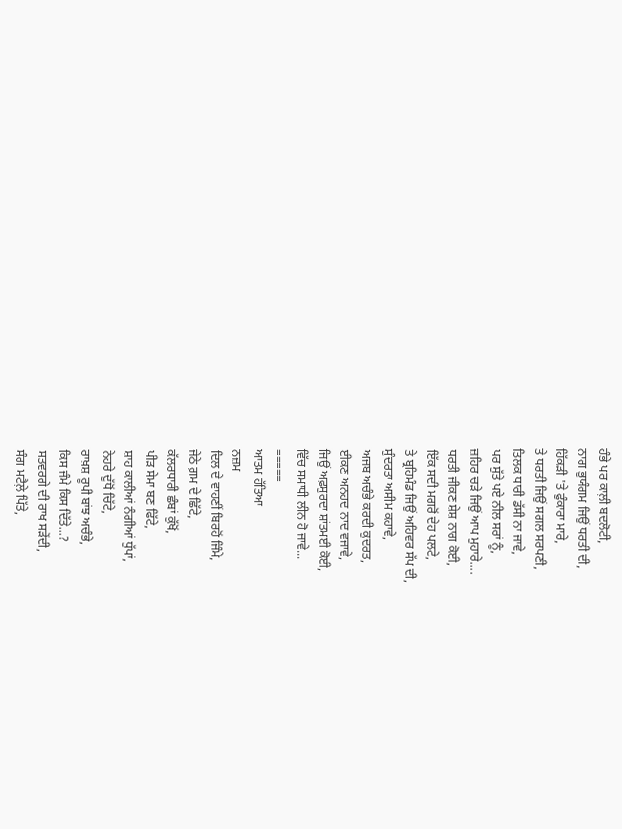ਹੰਭੇ ਪਰ ਕਾਲ਼ੀ ਬਦਲੋਟੀ,
ਨਾਗ ਭੁਯੰਗਮ ਜਿਉਂ ਧਰਤੀ ਦੀ,
ਹਿੱਕੜੀ 'ਤੇ ਫੁੰਕਾਰਾ ਮਾਰੇ,
ਤੇ ਧਰਤੀ ਜਿਉਂ ਸਗਲ ਸਰਪਣੀ,
ਤਿਲਕ ਧਾਰੀ ਡੱਸੀ ਨਾ ਜਾਵੇ,
ਪਰ ਸੁੱਤੇ ਪਏ ਨੀਲ ਸਰਾਂ ਨੂੰ,
ਜ਼ਹਿਰ ਚੜੇ ਜਿਉਂ ਆਪ ਮੁਹਾਰੇ....
ਧਰਤੀ ਜੀਕਣ ਸ਼ੇਸ਼ ਨਾਗ ਕੋਈ,
ਇੱਕ ਸਦੀ ਮਗਰੋਂ ਦੇਹ ਪਲਟੇ,
ਤੇ ਬ੍ਰਹਿਮੰਡ ਜਿਉਂ ਅਹਿਵਰ ਸੱਪ ਦੀ,
ਸੁੰਦਰਤਾ ਅਸੀਮ ਕਹਾਵੇ,
ਅਜਬ ਅਚੰਭੇ ਕਰਦੀ ਕੁਦਰਤ,
ਈਕਣ ਅਨਹਦ ਨਾਦ ਵਜਾਵੇ,
ਜਿਉਂ ਅਫ਼ਸੁਰਦਾ ਸ਼ਾਂਤਮਈ ਕੋਈ,
ਵਿੱਚ ਸਮਾਧੀ ਲੀਨ ਹੋ ਜਾਵੇ...
=====
ਆਤਮ ਹੱਤਿਆ
ਨਜ਼ਮ
ਦਿਲ ਦੇ ਵਾਹਣੀਂ ਬਿਰਹੋਂ ਜਿੰਮੇ,
ਜੇਠੇ ਗ਼ਮ ਦੇ ਛਿੱਟੇ,
ਕੱਲਰਧਾਰੀ ਛੰਬਾਂ ਕੁੱਖੋਂ,
ਪੀੜ ਸੇਮਾ ਬਣ ਫਿੱਟੇ,
ਸ਼ਾਹ ਕਾਲੀਆਂ ਨੰਗੀਆਂ ਧੁੱਪਾਂ,
ਨੇਹਰੇ ਦੁੱਧੋਂ ਚਿੱਟੇ,
ਰਾਖ਼ਸ਼ ਰੂਪੀ ਬਾਂਝ ਅਚੰਭੇ,
ਕਿਸ ਜੰਮੇ ਕਿਸ ਦਿੱਤੇ...?
ਸਤਵਰਗੇ ਦੀ ਰਾਖ ਸੜੇਂਦੀ,
ਸੰਗ ਮਟੈਲ਼ੇ ਪਿੱਤੇ,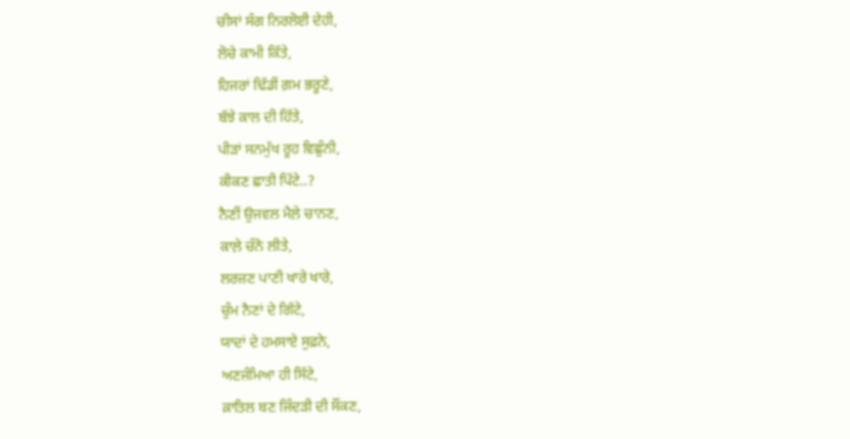ਚੀਸਾਂ ਸੰਗ ਨਿਰਲੋਈ ਦੇਹੀ,
ਲੋਚੇ ਕਾਮੀ ਕਿੱਤੇ,
ਹਿਜਰਾਂ ਢਿੱਡੀਂ ਗ਼ਮ ਭਰੂਣੇ,
ਬੱਝੇ ਕਾਲ ਦੀ ਹਿੱਤੇ,
ਪੀੜਾਂ ਸਨਮੁੱਖ ਰੂਹ ਵਿਛੁੰਨੀ,
ਕੀਕਣ ਛਾਤੀ ਪਿੱਟੇ..?
ਨੈਣੀਂ ਉਜਵਲ ਮੈਲ਼ੇ ਚਾਨਣ,
ਕਾਲ਼ੇ ਚੰਨੋ ਲੀਤੇ,
ਲਰਜ਼ਣ ਪਾਣੀ ਖਾਰੇ ਖਾਰੇ,
ਚੁੰਮ ਨੈਣਾਂ ਦੇ ਗਿੱਟੇ,
ਯਾਦਾਂ ਦੇ ਹਮਸਾਏ ਸੁਫ਼ਨੇ,
ਅਣਜੰਮਿਆ ਹੀ ਸਿੱਟੇ,
ਕ਼ਾਤਿਲ ਬਣ ਜਿੰਦੜੀ ਦੀ ਸੌਂਕਣ,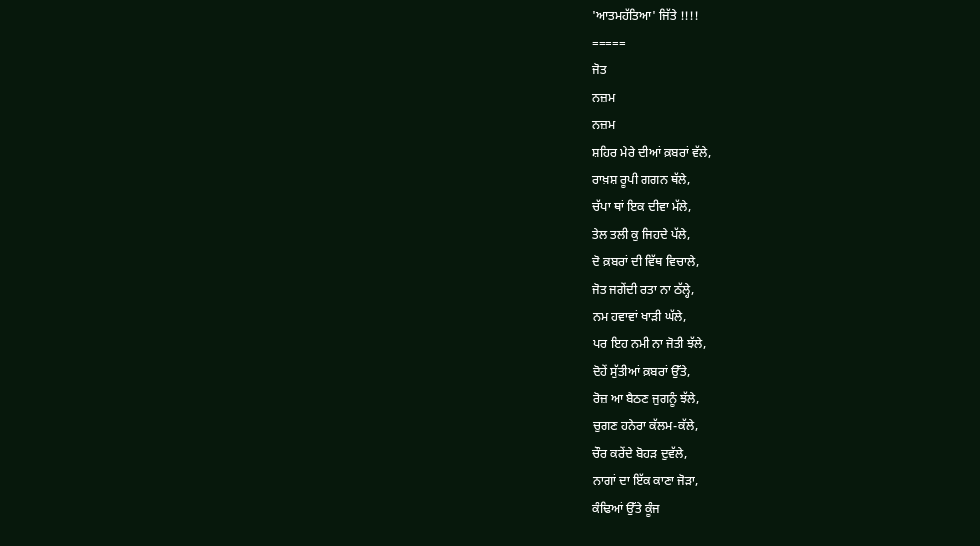'ਆਤਮਹੱਤਿਆ' ਜਿੱਤੇ !!!!
=====
ਜੋਤ
ਨਜ਼ਮ
ਨਜ਼ਮ
ਸ਼ਹਿਰ ਮੇਰੇ ਦੀਆਂ ਕ਼ਬਰਾਂ ਵੱਲੇ,
ਰਾਖ਼ਸ਼ ਰੂਪੀ ਗਗਨ ਥੱਲੇ,
ਚੱਪਾ ਥਾਂ ਇਕ ਦੀਵਾ ਮੱਲੇ,
ਤੇਲ ਤਲੀ ਕੁ ਜਿਹਦੇ ਪੱਲੇ,
ਦੋ ਕ਼ਬਰਾਂ ਦੀ ਵਿੱਥ ਵਿਚਾਲੇ,
ਜੋਤ ਜਗੇਂਦੀ ਰਤਾ ਨਾ ਠੱਲ੍ਹੇ,
ਨਮ ਹਵਾਵਾਂ ਖਾੜੀ ਘੱਲੇ,
ਪਰ ਇਹ ਨਮੀ ਨਾ ਜੋਤੀ ਝੱਲੇ,
ਦੋਹੇਂ ਸੁੱਤੀਆਂ ਕ਼ਬਰਾਂ ਉੱਤੇ,
ਰੋਜ਼ ਆ ਬੈਠਣ ਜੁਗਨੂੰ ਝੱਲੇ,
ਚੁਗਣ ਹਨੇਰਾ ਕੱਲਮ-ਕੱਲੇ,
ਚੌਰ ਕਰੇਂਦੇ ਬੋਹੜ ਦੁਵੱਲੇ,
ਨਾਗਾਂ ਦਾ ਇੱਕ ਕਾਣਾ ਜੋੜਾ,
ਕੰਢਿਆਂ ਉੱਤੇ ਕੂੰਜ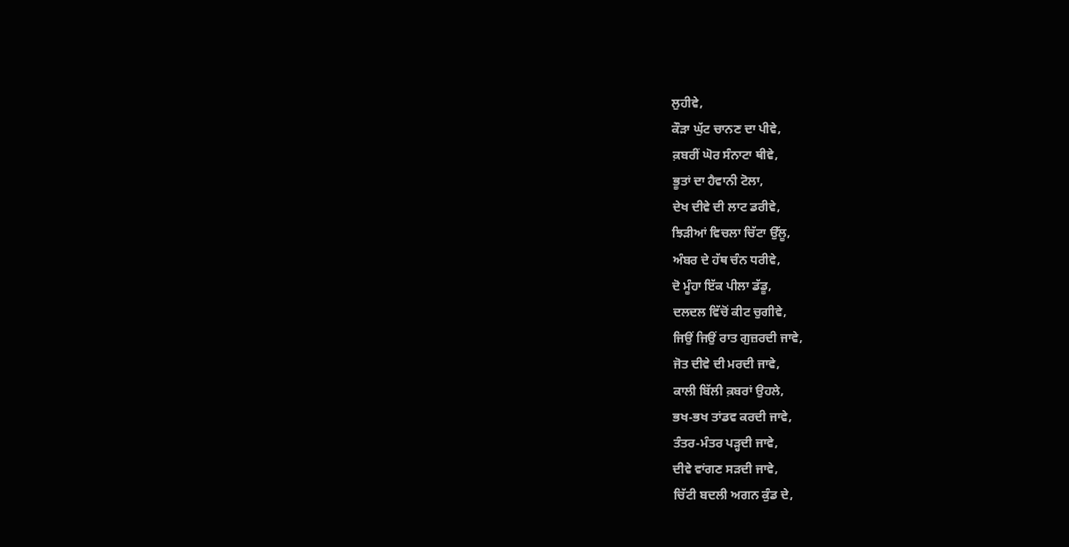ਲੁਹੀਵੇ,
ਕੌੜਾ ਘੁੱਟ ਚਾਨਣ ਦਾ ਪੀਵੇ,
ਕ਼ਬਰੀਂ ਘੋਰ ਸੰਨਾਟਾ ਥੀਵੇ,
ਭੂਤਾਂ ਦਾ ਹੈਵਾਨੀ ਟੋਲਾ,
ਦੇਖ ਦੀਵੇ ਦੀ ਲਾਟ ਡਰੀਵੇ,
ਝਿੜੀਆਂ ਵਿਚਲਾ ਚਿੱਟਾ ਉੱਲੂ,
ਅੰਬਰ ਦੇ ਹੱਥ ਚੰਨ ਧਰੀਵੇ,
ਦੋ ਮੂੰਹਾ ਇੱਕ ਪੀਲਾ ਡੱਡੂ,
ਦਲਦਲ ਵਿੱਚੋਂ ਕੀਟ ਚੁਗੀਵੇ,
ਜਿਉਂ ਜਿਉਂ ਰਾਤ ਗੁਜ਼ਰਦੀ ਜਾਵੇ,
ਜੋਤ ਦੀਵੇ ਦੀ ਮਰਦੀ ਜਾਵੇ,
ਕਾਲੀ ਬਿੱਲੀ ਕ਼ਬਰਾਂ ਉਹਲੇ,
ਭਖ-ਭਖ ਤਾਂਡਵ ਕਰਦੀ ਜਾਵੇ,
ਤੰਤਰ-ਮੰਤਰ ਪੜ੍ਹਦੀ ਜਾਵੇ,
ਦੀਵੇ ਵਾਂਗਣ ਸੜਦੀ ਜਾਵੇ,
ਚਿੱਟੀ ਬਦਲੀ ਅਗਨ ਕੁੰਡ ਦੇ,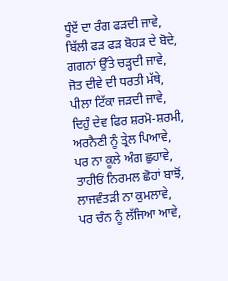ਧੂੰਏਂ ਦਾ ਰੰਗ ਫੜਦੀ ਜਾਵੇ,
ਬਿੱਲੀ ਫੜ ਫੜ ਬੋਹੜ ਦੇ ਬੋਦੇ,
ਗਗਨਾਂ ਉੱਤੇ ਚੜ੍ਹਦੀ ਜਾਵੇ,
ਜੋਤ ਦੀਵੇ ਦੀ ਧਰਤੀ ਮੱਥੇ,
ਪੀਲਾ ਟਿੱਕਾ ਜੜਦੀ ਜਾਵੇ,
ਦਿਹੁੰ ਦੇਵ ਫਿਰ ਸ਼ਰਮੋ-ਸ਼ਰਮੀ,
ਅਰਨੈਣੀ ਨੂੰ ਤ੍ਰੇਲ ਪਿਆਵੇ,
ਪਰ ਨਾ ਕੂਲੇ ਅੰਗ ਛੁਹਾਵੇ,
ਤਾਹੀਓਂ ਨਿਰਮਲ ਛੋਹਾਂ ਬਾਝੋਂ,
ਲਾਜਵੰਤੜੀ ਨਾ ਕੁਮਲਾਵੇ,
ਪਰ ਚੰਨ ਨੂੰ ਲੱਜਿਆ ਆਵੇ,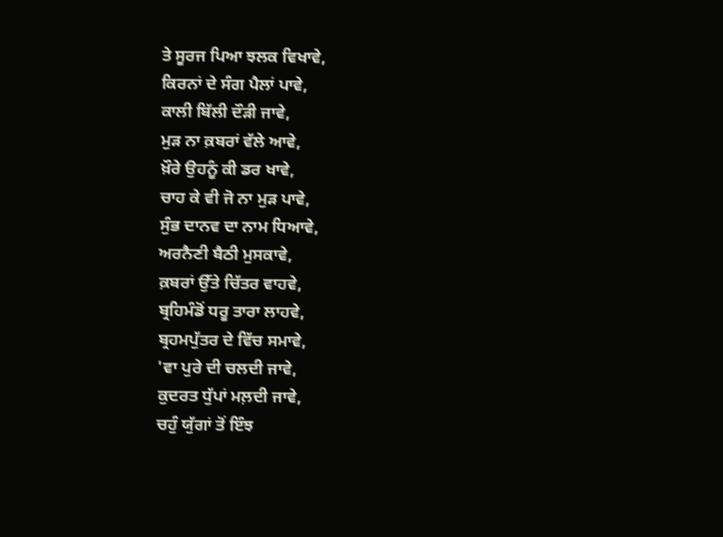ਤੇ ਸੂਰਜ ਪਿਆ ਝਲਕ ਵਿਖਾਵੇ,
ਕਿਰਨਾਂ ਦੇ ਸੰਗ ਪੈਲਾਂ ਪਾਵੇ,
ਕਾਲੀ ਬਿੱਲੀ ਦੌੜੀ ਜਾਵੇ,
ਮੁੜ ਨਾ ਕ਼ਬਰਾਂ ਵੱਲੇ ਆਵੇ,
ਖ਼ੌਰੇ ਉਹਨੂੰ ਕੀ ਡਰ ਖਾਵੇ,
ਚਾਹ ਕੇ ਵੀ ਜੋ ਨਾ ਮੁੜ ਪਾਵੇ,
ਸੁੰਭ ਦਾਨਵ ਦਾ ਨਾਮ ਧਿਆਵੇ,
ਅਰਨੈਣੀ ਬੈਠੀ ਮੁਸਕਾਵੇ,
ਕ਼ਬਰਾਂ ਉੱਤੇ ਚਿੱਤਰ ਵਾਹਵੇ,
ਬ੍ਰਹਿਮੰਡੋਂ ਧਰੂ ਤਾਰਾ ਲਾਹਵੇ,
ਬ੍ਰਹਮਪੁੱਤਰ ਦੇ ਵਿੱਚ ਸਮਾਵੇ,
'ਵਾ ਪੁਰੇ ਦੀ ਚਲਦੀ ਜਾਵੇ,
ਕੁਦਰਤ ਧੁੱਪਾਂ ਮਲ਼ਦੀ ਜਾਵੇ,
ਚਹੁੰ ਯੁੱਗਾਂ ਤੋਂ ਇੰਝ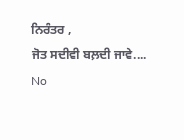ਨਿਰੰਤਰ ,
ਜੋਤ ਸਦੀਵੀ ਬਲ਼ਦੀ ਜਾਵੇ....
No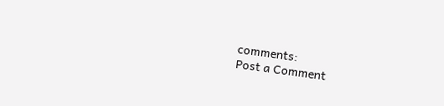comments:
Post a Comment